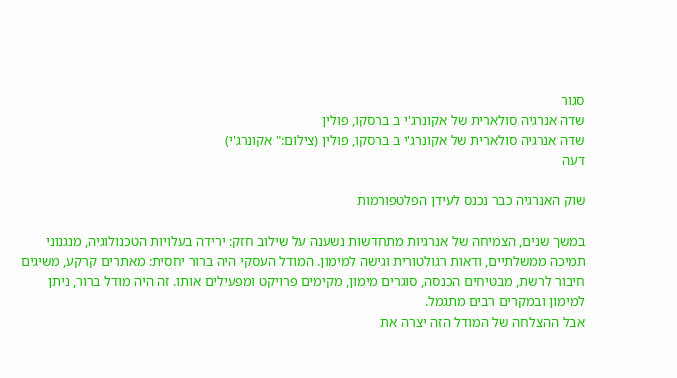סגור
שדה אנרגיה סולארית של אקונרג'י ב ברסקו, פולין
שדה אנרגיה סולארית של אקונרג'י ב ברסקו, פולין (צילום:" אקונרג'י)
דעה

שוק האנרגיה כבר נכנס לעידן הפלטפורמות

במשך שנים, הצמיחה של אנרגיות מתחדשות נשענה על שילוב חזק: ירידה בעלויות הטכנולוגיה, מנגנוני תמיכה ממשלתיים, ודאות רגולטורית וגישה למימון. המודל העסקי היה ברור יחסית: מאתרים קרקע, משיגים חיבור לרשת, מבטיחים הכנסה, סוגרים מימון, מקימים פרויקט ומפעילים אותו. זה היה מודל ברור, ניתן למימון ובמקרים רבים מתגמל.
אבל ההצלחה של המודל הזה יצרה את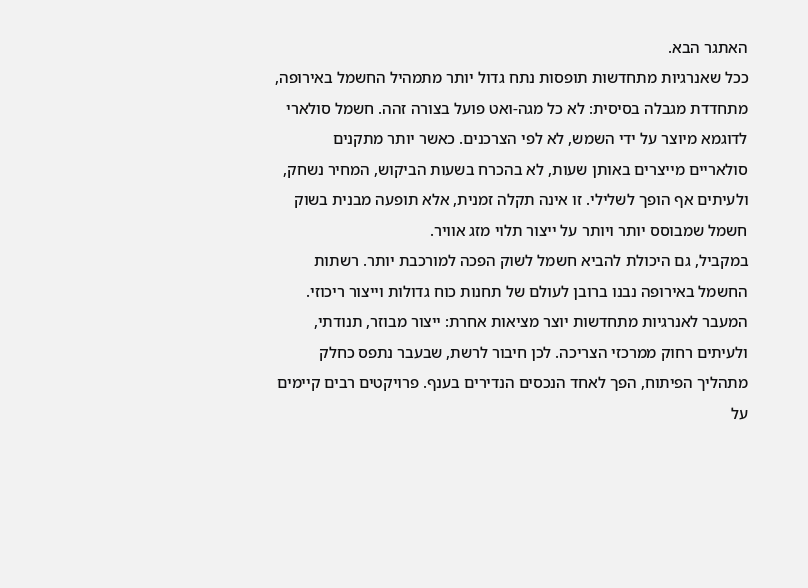האתגר הבא.
ככל שאנרגיות מתחדשות תופסות נתח גדול יותר מתמהיל החשמל באירופה, מתחדדת מגבלה בסיסית: לא כל מגה-ואט פועל בצורה זהה. חשמל סולארי לדוגמא מיוצר על ידי השמש, לא לפי הצרכנים. כאשר יותר מתקנים סולאריים מייצרים באותן שעות, לא בהכרח בשעות הביקוש, המחיר נשחק, ולעיתים אף הופך לשלילי. זו אינה תקלה זמנית, אלא תופעה מבנית בשוק חשמל שמבוסס יותר ויותר על ייצור תלוי מזג אוויר.
במקביל, גם היכולת להביא חשמל לשוק הפכה למורכבת יותר. רשתות החשמל באירופה נבנו ברובן לעולם של תחנות כוח גדולות וייצור ריכוזי. המעבר לאנרגיות מתחדשות יוצר מציאות אחרת: ייצור מבוזר, תנודתי, ולעיתים רחוק ממרכזי הצריכה. לכן חיבור לרשת, שבעבר נתפס כחלק מתהליך הפיתוח, הפך לאחד הנכסים הנדירים בענף. פרויקטים רבים קיימים על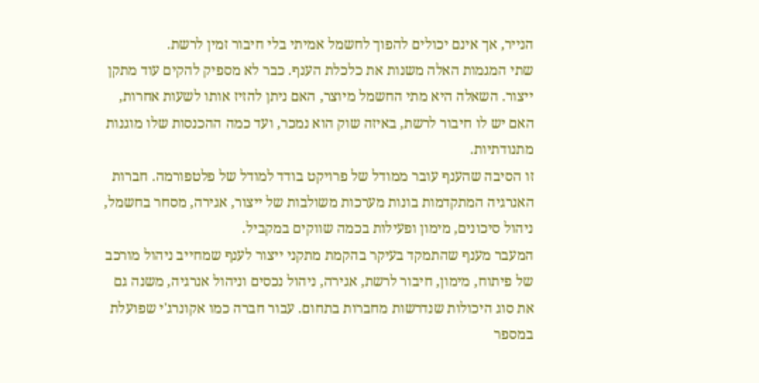הנייר, אך אינם יכולים להפוך לחשמל אמיתי בלי חיבור זמין לרשת.
שתי המגמות האלה משנות את כלכלת הענף. כבר לא מספיק להקים עוד מתקן ייצור. השאלה היא מתי החשמל מיוצר, האם ניתן להזיז אותו לשעות אחרות, האם יש לו חיבור לרשת, באיזה שוק הוא נמכר, ועד כמה ההכנסות שלו מוגנות מתנודתיות.
זו הסיבה שהענף עובר ממודל של פרויקט בודד למודל של פלטפורמה. חברות האנרגיה המתקדמות בונות מערכות משולבות של ייצור, אגירה, מסחר בחשמל, ניהול סיכונים, מימון ופעילות בכמה שווקים במקביל.
המעבר מענף שהתמקד בעיקר בהקמת מתקני ייצור לענף שמחייב ניהול מורכב של פיתוח, מימון, חיבור לרשת, אגירה, ניהול נכסים וניהול אנרגיה, משנה גם את סוג היכולות שנדרשות מחברות בתחום. עבור חברה כמו אקונרג'י שפועלת במספר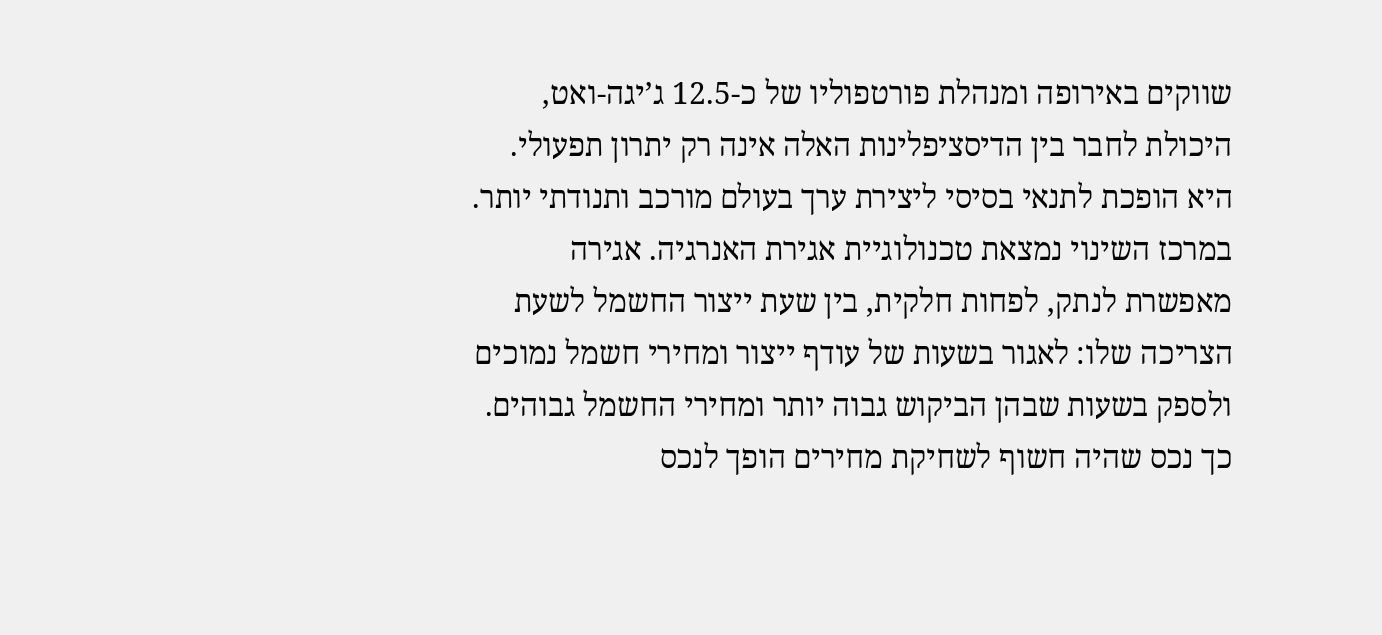שווקים באירופה ומנהלת פורטפוליו של כ-12.5 ג’יגה-ואט, היכולת לחבר בין הדיסציפלינות האלה אינה רק יתרון תפעולי. היא הופכת לתנאי בסיסי ליצירת ערך בעולם מורכב ותנודתי יותר.
במרכז השינוי נמצאת טכנולוגיית אגירת האנרגיה. אגירה מאפשרת לנתק, לפחות חלקית, בין שעת ייצור החשמל לשעת הצריכה שלו: לאגור בשעות של עודף ייצור ומחירי חשמל נמוכים ולספק בשעות שבהן הביקוש גבוה יותר ומחירי החשמל גבוהים. כך נכס שהיה חשוף לשחיקת מחירים הופך לנכס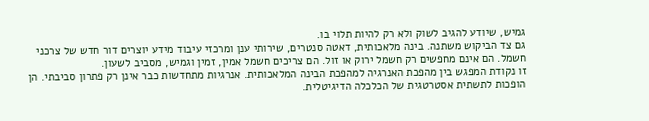גמיש, שיודע להגיב לשוק ולא רק להיות תלוי בו.
גם צד הביקוש משתנה. בינה מלאכותית, דאטה סנטרים, שירותי ענן ומרכזי עיבוד מידע יוצרים דור חדש של צרכני חשמל. הם אינם מחפשים רק חשמל ירוק או זול. הם צריכים חשמל אמין, זמין וגמיש, מסביב לשעון.
זו נקודת המפגש בין מהפכת האנרגיה למהפכת הבינה המלאכותית. אנרגיות מתחדשות כבר אינן רק פתרון סביבתי. הן הופכות לתשתית אסטרטגית של הכלכלה הדיגיטלית.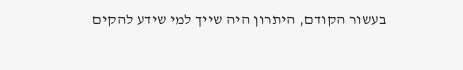בעשור הקודם, היתרון היה שייך למי שידע להקים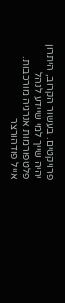פרויקטים. בעשור הקרוב, היתרון יהיה שייך למי שיידע לנהל פלטפורמות אנרגיה מורכבות.
אייל פודהורצר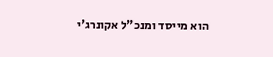הוא מייסד ומנכ"ל אקונרג'י